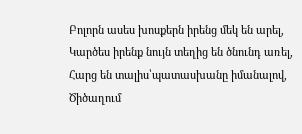Բոլորն ասես խոսքերն իրենց մեկ են արել,
Կարծես իրենք նույն տեղից են ծնունդ առել,
Հարց են տալիս՝պատասխանը իմանալով,
Ծիծաղում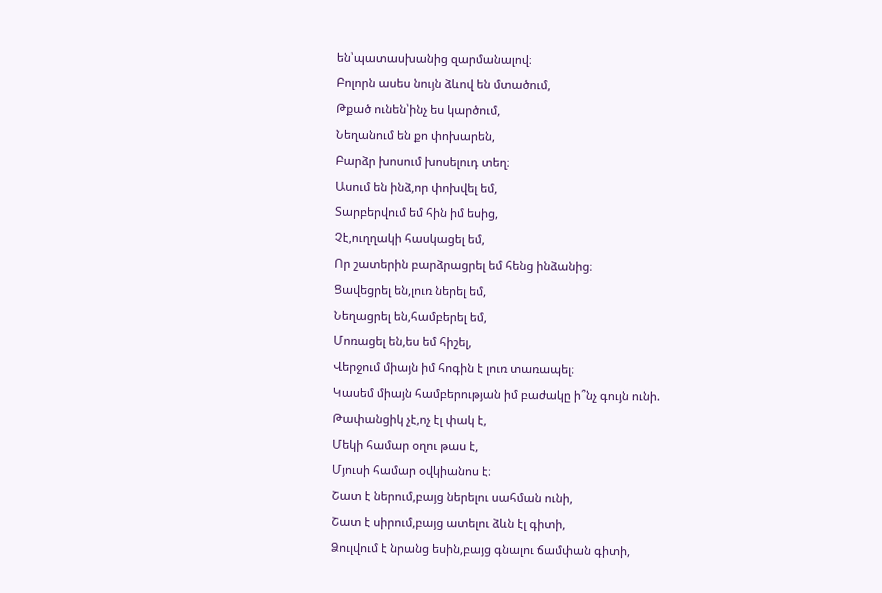են՝պատասխանից զարմանալով։
Բոլորն ասես նույն ձևով են մտածում,
Թքած ունեն՝ինչ ես կարծում,
Նեղանում են քո փոխարեն,
Բարձր խոսում խոսելուդ տեղ։
Ասում են ինձ,որ փոխվել եմ,
Տարբերվում եմ հին իմ եսից,
Չէ,ուղղակի հասկացել եմ,
Որ շատերին բարձրացրել եմ հենց ինձանից։
Ցավեցրել են,լուռ ներել եմ,
Նեղացրել են,համբերել եմ,
Մոռացել են,ես եմ հիշել,
Վերջում միայն իմ հոգին է լուռ տառապել։
Կասեմ միայն համբերության իմ բաժակը ի՞նչ գույն ունի.
Թափանցիկ չէ,ոչ էլ փակ է,
Մեկի համար օղու թաս է,
Մյուսի համար օվկիանոս է։
Շատ է ներում,բայց ներելու սահման ունի,
Շատ է սիրում,բայց ատելու ձևն էլ գիտի,
Ձուլվում է նրանց եսին,բայց գնալու ճամփան գիտի,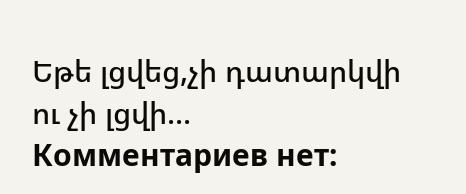Եթե լցվեց,չի դատարկվի ու չի լցվի...
Комментариев нет: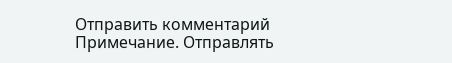Отправить комментарий
Примечание. Отправлять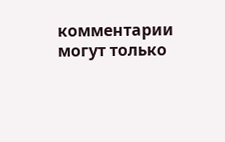комментарии могут только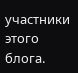участники этого блога.